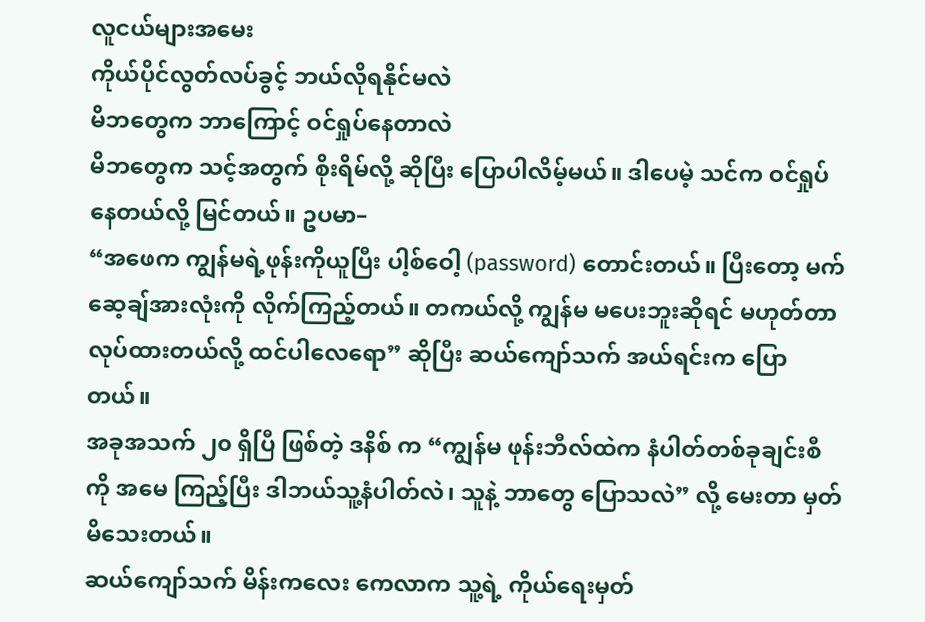လူငယ်များအမေး
ကိုယ်ပိုင်လွတ်လပ်ခွင့် ဘယ်လိုရနိုင်မလဲ
မိဘတွေက ဘာကြောင့် ဝင်ရှုပ်နေတာလဲ
မိဘတွေက သင့်အတွက် စိုးရိမ်လို့ ဆိုပြီး ပြောပါလိမ့်မယ်။ ဒါပေမဲ့ သင်က ဝင်ရှုပ်နေတယ်လို့ မြင်တယ်။ ဥပမာ–
“အဖေက ကျွန်မရဲ့ဖုန်းကိုယူပြီး ပါ့စ်ဝေါ့ (password) တောင်းတယ်။ ပြီးတော့ မက်ဆေ့ချ်အားလုံးကို လိုက်ကြည့်တယ်။ တကယ်လို့ ကျွန်မ မပေးဘူးဆိုရင် မဟုတ်တာ လုပ်ထားတယ်လို့ ထင်ပါလေရော” ဆိုပြီး ဆယ်ကျော်သက် အယ်ရင်းက ပြောတယ်။
အခုအသက် ၂၀ ရှိပြီ ဖြစ်တဲ့ ဒနိစ် က “ကျွန်မ ဖုန်းဘီလ်ထဲက နံပါတ်တစ်ခုချင်းစီကို အမေ ကြည့်ပြီး ဒါဘယ်သူ့နံပါတ်လဲ၊ သူနဲ့ ဘာတွေ ပြောသလဲ” လို့ မေးတာ မှတ်မိသေးတယ်။
ဆယ်ကျော်သက် မိန်းကလေး ကေလာက သူ့ရဲ့ ကိုယ်ရေးမှတ်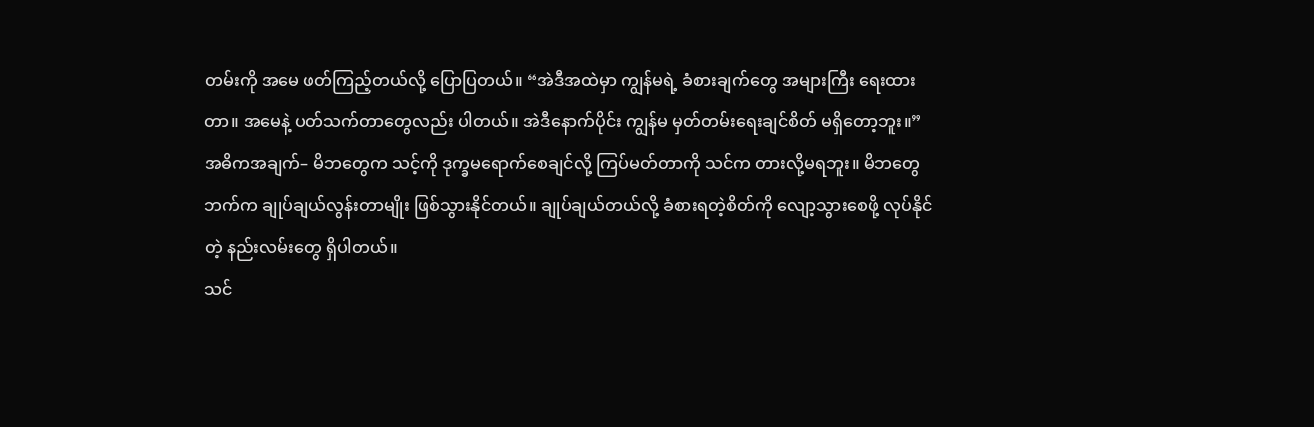တမ်းကို အမေ ဖတ်ကြည့်တယ်လို့ ပြောပြတယ်။ “အဲဒီအထဲမှာ ကျွန်မရဲ့ ခံစားချက်တွေ အများကြီး ရေးထားတာ။ အမေနဲ့ ပတ်သက်တာတွေလည်း ပါတယ်။ အဲဒီနောက်ပိုင်း ကျွန်မ မှတ်တမ်းရေးချင်စိတ် မရှိတော့ဘူး။”
အဓိကအချက်– မိဘတွေက သင့်ကို ဒုက္ခမရောက်စေချင်လို့ ကြပ်မတ်တာကို သင်က တားလို့မရဘူး။ မိဘတွေဘက်က ချုပ်ချယ်လွန်းတာမျိုး ဖြစ်သွားနိုင်တယ်။ ချုပ်ချယ်တယ်လို့ ခံစားရတဲ့စိတ်ကို လျော့သွားစေဖို့ လုပ်နိုင်တဲ့ နည်းလမ်းတွေ ရှိပါတယ်။
သင်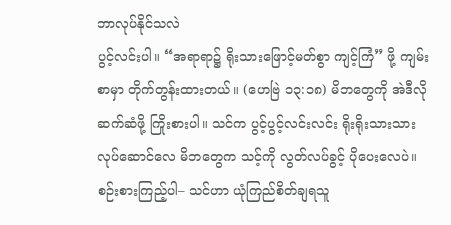ဘာလုပ်နိုင်သလဲ
ပွင့်လင်းပါ။ “အရာရာ၌ ရိုးသားဖြောင့်မတ်စွာ ကျင့်ကြံ” ဖို့ ကျမ်းစာမှာ တိုက်တွန်းထားတယ်။ (ဟေဗြဲ ၁၃:၁၈) မိဘတွေကို အဲဒီလို ဆက်ဆံဖို့ ကြိုးစားပါ။ သင်က ပွင့်ပွင့်လင်းလင်း ရိုးရိုးသားသား လုပ်ဆောင်လေ မိဘတွေက သင့်ကို လွတ်လပ်ခွင့် ပိုပေးလေပဲ။
စဉ်းစားကြည့်ပါ– သင်ဟာ ယုံကြည်စိတ်ချရသူ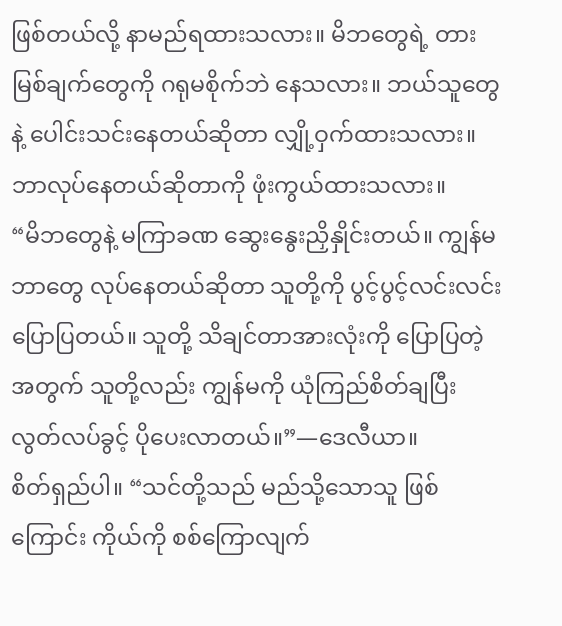ဖြစ်တယ်လို့ နာမည်ရထားသလား။ မိဘတွေရဲ့ တားမြစ်ချက်တွေကို ဂရုမစိုက်ဘဲ နေသလား။ ဘယ်သူတွေနဲ့ ပေါင်းသင်းနေတယ်ဆိုတာ လျှို့ဝှက်ထားသလား။ ဘာလုပ်နေတယ်ဆိုတာကို ဖုံးကွယ်ထားသလား။
“မိဘတွေနဲ့ မကြာခဏ ဆွေးနွေးညှိနှိုင်းတယ်။ ကျွန်မ ဘာတွေ လုပ်နေတယ်ဆိုတာ သူတို့ကို ပွင့်ပွင့်လင်းလင်း ပြောပြတယ်။ သူတို့ သိချင်တာအားလုံးကို ပြောပြတဲ့အတွက် သူတို့လည်း ကျွန်မကို ယုံကြည်စိတ်ချပြီး လွတ်လပ်ခွင့် ပိုပေးလာတယ်။”—ဒေလီယာ။
စိတ်ရှည်ပါ။ “သင်တို့သည် မည်သို့သောသူ ဖြစ်ကြောင်း ကိုယ်ကို စစ်ကြောလျက်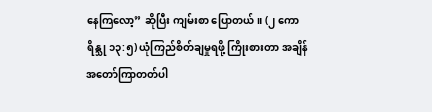နေကြလော့” ဆိုပြီး ကျမ်းစာ ပြောတယ်။ (၂ ကောရိန္သု ၁၃:၅) ယုံကြည်စိတ်ချမှုရဖို့ ကြိုးစားတာ အချိန်အတော်ကြာတတ်ပါ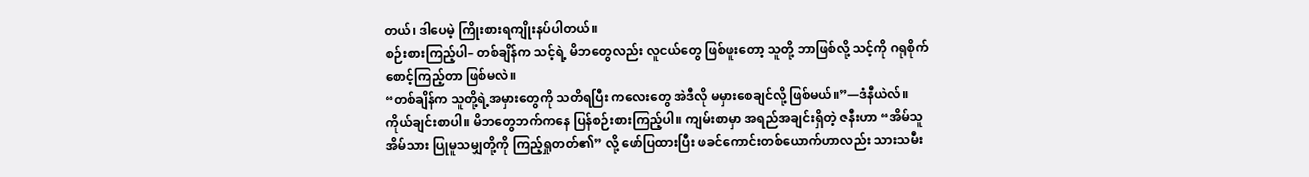တယ်၊ ဒါပေမဲ့ ကြိုးစားရကျိုးနပ်ပါတယ်။
စဉ်းစားကြည့်ပါ– တစ်ချိန်က သင့်ရဲ့ မိဘတွေလည်း လူငယ်တွေ ဖြစ်ဖူးတော့ သူတို့ ဘာဖြစ်လို့ သင့်ကို ဂရုစိုက်စောင့်ကြည့်တာ ဖြစ်မလဲ။
“တစ်ချိန်က သူတို့ရဲ့အမှားတွေကို သတိရပြီး ကလေးတွေ အဲဒီလို မမှားစေချင်လို့ ဖြစ်မယ်။”—ဒံနီယဲလ်။
ကိုယ်ချင်းစာပါ။ မိဘတွေဘက်ကနေ ပြန်စဉ်းစားကြည့်ပါ။ ကျမ်းစာမှာ အရည်အချင်းရှိတဲ့ ဇနီးဟာ “အိမ်သူအိမ်သား ပြုမူသမျှတို့ကို ကြည့်ရှုတတ်၏” လို့ ဖော်ပြထားပြီး ဖခင်ကောင်းတစ်ယောက်ဟာလည်း သားသမီး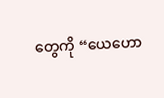တွေကို “ယေဟော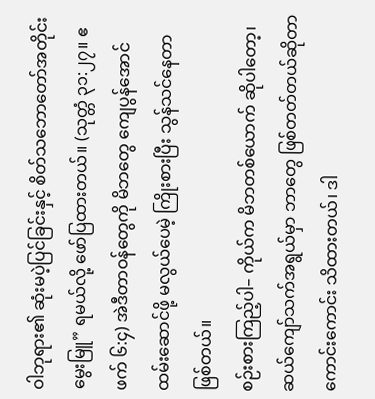ဝါဘုရား၏ ဆုံးမပဲ့ပြင်ခြင်းနှင့် စိတ်သဘောတော်အတိုင်း မွေးမြူ” ရမယ်လို့ ဖော်ပြထားတယ်။ (သုတ္တံ ၃၁:၂၇။ ဧဖက် ၆:၄) အဲဒီတာဝန်တွေကို မိဘတွေ ကျေပွန်အောင် ထမ်းဆောင်ဖို့ မလွယ်ပေမဲ့ ကြိုးစားပြီး သွန်သင်နေတာ ဖြစ်တယ်။
စဉ်းစားကြည့်ပါ– ကိုယ်က မိဘတစ်ယောက် ဆိုပါတော့၊ ဆယ်ကျော်သက်အရွယ်မှာ ဘာတွေ ဖြစ်တတ်တယ်ဆိုတာ ကောင်းကောင်း သိထားတယ်၊ ဒါ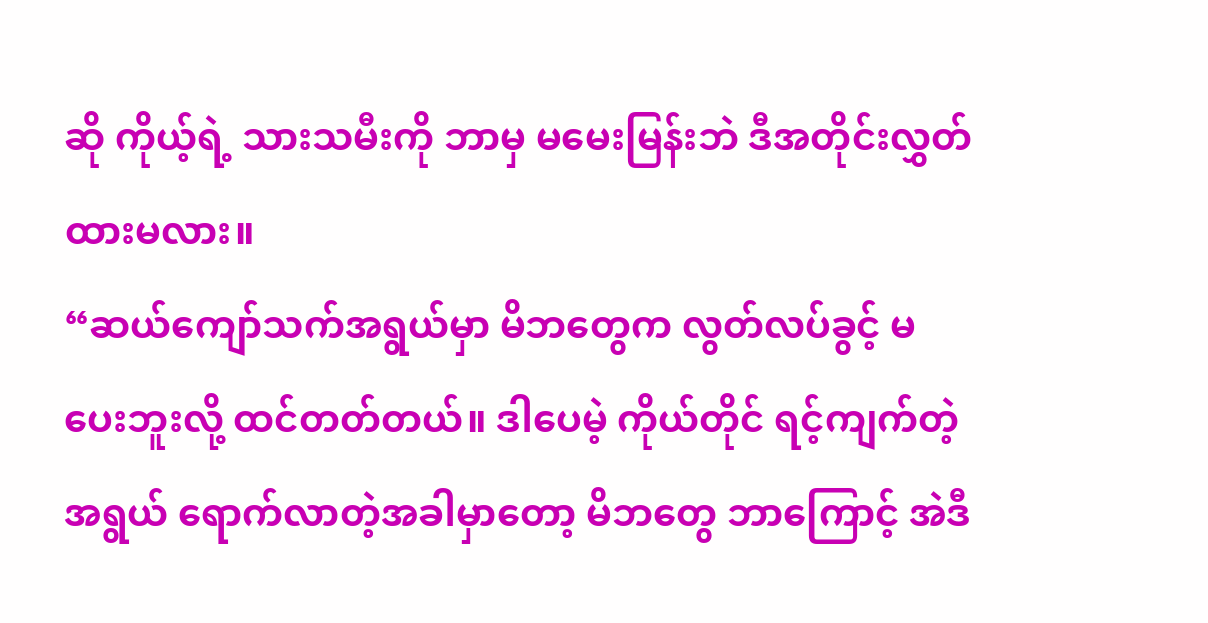ဆို ကိုယ့်ရဲ့ သားသမီးကို ဘာမှ မမေးမြန်းဘဲ ဒီအတိုင်းလွှတ်ထားမလား။
“ဆယ်ကျော်သက်အရွယ်မှာ မိဘတွေက လွတ်လပ်ခွင့် မပေးဘူးလို့ ထင်တတ်တယ်။ ဒါပေမဲ့ ကိုယ်တိုင် ရင့်ကျက်တဲ့အရွယ် ရောက်လာတဲ့အခါမှာတော့ မိဘတွေ ဘာကြောင့် အဲဒီ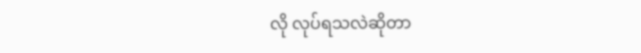လို လုပ်ရသလဲဆိုတာ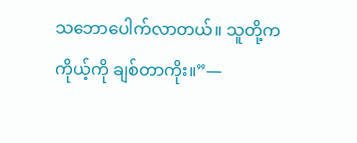သဘောပေါက်လာတယ်။ သူတို့က ကိုယ့်ကို ချစ်တာကိုး။”—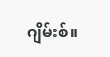ဂျိမ်းစ်။